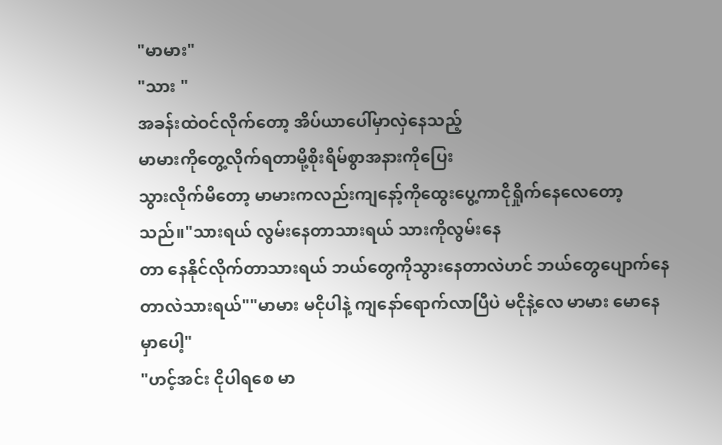"မာမား"
"သား "
အခန်းထဲဝင်လိုက်တော့ အိပ်ယာပေါ်မှာလှဲနေသည့်
မာမားကိုတွေ့လိုက်ရတာမို့စိုးရိမ်စွာအနားကိုပြေး
သွားလိုက်မိတော့ မာမားကလည်းကျနော့်ကိုထွေးပွေ့ကာငိုရှိုက်နေလေတော့သည်။"သားရယ် လွမ်းနေတာသားရယ် သားကိုလွမ်းနေ
တာ နေနိုင်လိုက်တာသားရယ် ဘယ်တွေကိုသွားနေတာလဲဟင် ဘယ်တွေပျောက်နေတာလဲသားရယ်""မာမား မငိုပါနဲ့ ကျနော်ရောက်လာပြီပဲ မငိုနဲ့လေ မာမား မောနေမှာပေါ့"
"ဟင့်အင်း ငိုပါရစေ မာ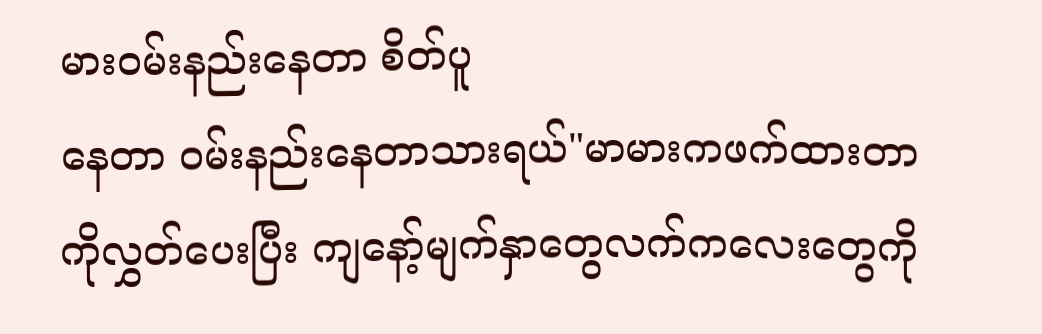မားဝမ်းနည်းနေတာ စိတ်ပူ
နေတာ ဝမ်းနည်းနေတာသားရယ်"မာမားကဖက်ထားတာကိုလွှတ်ပေးပြီး ကျနော့်မျက်နှာတွေလက်ကလေးတွေကို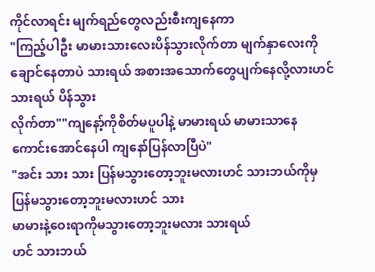ကိုင်လာရင်း မျက်ရည်တွေလည်းစီးကျနေကာ
"ကြည့်ပါဦး မာမားသားလေးပိန်သွားလိုက်တာ မျက်နှာလေးကိုချောင်နေတာပဲ သားရယ် အစားအသောက်တွေပျက်နေလို့လားဟင် သားရယ် ပိန်သွား
လိုက်တာ""ကျနော့်ကိုစိတ်မပူပါနဲ့ မာမားရယ် မာမားသာနေကောင်းအောင်နေပါ ကျနော်ပြန်လာပြီပဲ"
"အင်း သား သား ပြန်မသွားတော့ဘူးမလားဟင် သားဘယ်ကိုမှပြန်မသွားတော့ဘူးမလားဟင် သား
မာမားနဲ့ဝေးရာကိုမသွားတော့ဘူးမလား သားရယ်
ဟင် သားဘယ်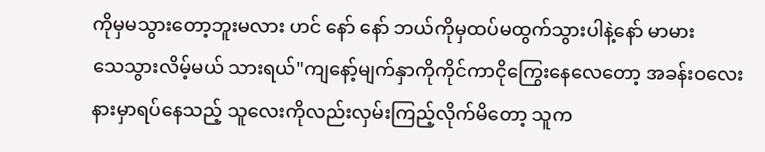ကိုမှမသွားတော့ဘူးမလား ဟင် နော် နော် ဘယ်ကိုမှထပ်မထွက်သွားပါနဲ့နော် မာမား
သေသွားလိမ့်မယ် သားရယ်"ကျနော့်မျက်နှာကိုကိုင်ကာငိုကြွေးနေလေတော့ အခန်းဝလေးနားမှာရပ်နေသည့် သူလေးကိုလည်းလှမ်းကြည့်လိုက်မိတော့ သူက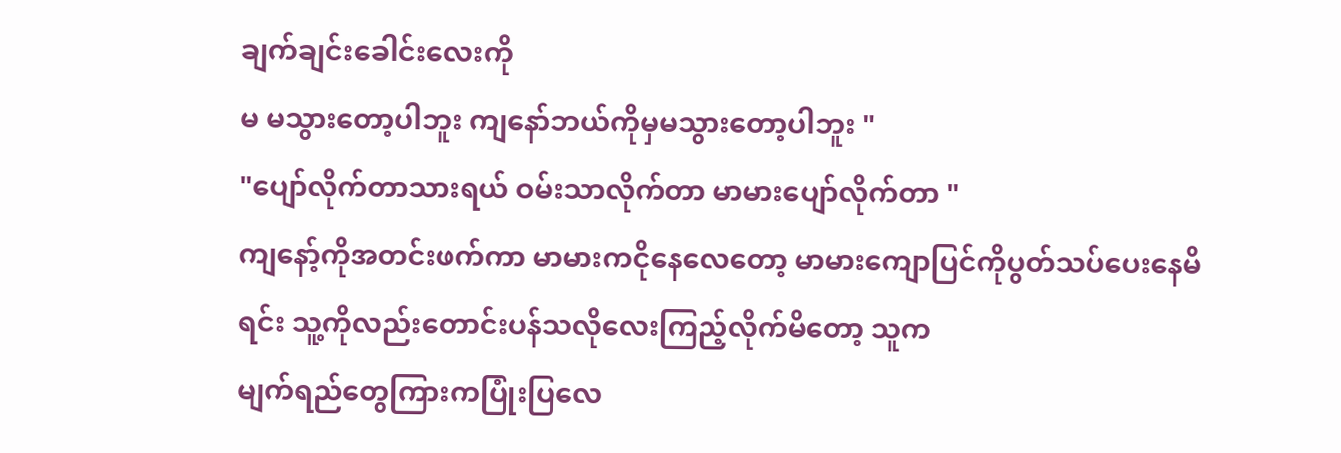ချက်ချင်းခေါင်းလေးကို
မ မသွားတော့ပါဘူး ကျနော်ဘယ်ကိုမှမသွားတော့ပါဘူး "
"ပျော်လိုက်တာသားရယ် ဝမ်းသာလိုက်တာ မာမားပျော်လိုက်တာ "
ကျနော့်ကိုအတင်းဖက်ကာ မာမားကငိုနေလေတော့ မာမားကျောပြင်ကိုပွတ်သပ်ပေးနေမိရင်း သူ့ကိုလည်းတောင်းပန်သလိုလေးကြည့်လိုက်မိတော့ သူက
မျက်ရည်တွေကြားကပြုံးပြလေ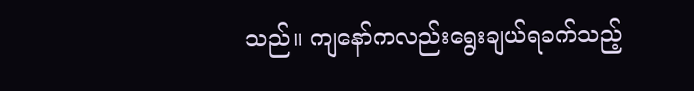သည်။ ကျနော်ကလည်းရွေးချယ်ရခက်သည့်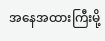အနေအထားကြီးမို့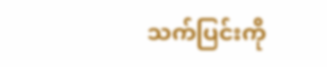သက်ပြင်းကို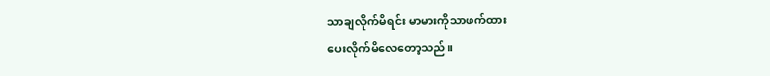သာချလိုက်မိရင်း မာမားကိုသာဖက်ထား
ပေးလိုက်မိလေတော့သည်။